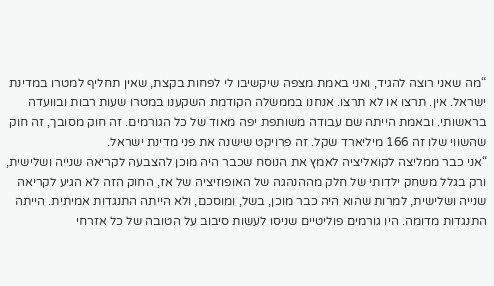“מה שאני רוצה להגיד, ואני באמת מצפה שיקשיבו לי לפחות בקצת, שאין תחליף למטרו במדינת ישראל. אין. תרצו או לא תרצו. אנחנו בממשלה הקודמת השקענו במטרו שעות רבות ובוועדה בראשותי. ובאמת הייתה שם עבודה משותפת יפה מאוד של כל הגורמים. זה חוק מסובך, זה חוק שהשווי שלו זה 166 מיליארד שקל. זה פרויקט שישנה את פני מדינת ישראל.
“אני כבר ממליצה לקואליציה לאמץ את הנוסח שכבר היה מוכן להצבעה לקריאה שנייה ושלישית, ורק בגלל משחק ילדותי של חלק מההנהגה של האופוזיציה של אז, החוק הזה לא הגיע לקריאה שנייה ושלישית, למרות שהוא היה כבר מוכן, בשל, ומוסכם, ולא הייתה התנגדות אמיתית. הייתה התנגדות מדומה. היו גורמים פוליטיים שניסו לעשות סיבוב על הטובה של כל אזרחי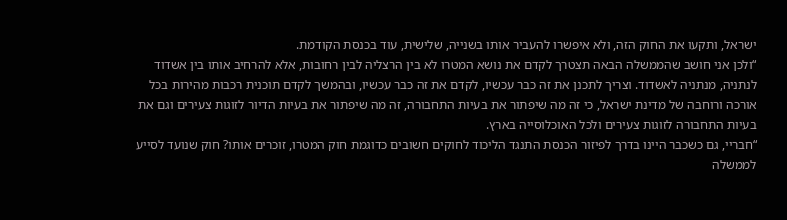ישראל, ותקעו את החוק הזה, ולא איפשרו להעביר אותו בשנייה, שלישית, עוד בכנסת הקודמת.
“ולכן אני חושב שהממשלה הבאה תצטרך לקדם את נושא המטרו לא בין הרצליה לבין רחובות, אלא להרחיב אותו בין אשדוד לנתניה, מנתניה לאשדוד. וצריך לתכנן את זה כבר עכשיו, לקדם את זה כבר עכשיו, ובהמשך לקדם תוכנית רכבות מהירות בכל אורכה ורוחבה של מדינת ישראל, כי זה מה שיפתור את בעיות התחבורה, זה מה שיפתור את בעיות הדיור לזוגות צעירים וגם את בעיות התחבורה לזוגות צעירים ולכל האוכלוסייה בארץ.
“חבריי, גם כשכבר היינו בדרך לפיזור הכנסת התנגד הליכוד לחוקים חשובים כדוגמת חוק המטרו, זוכרים אותו? חוק שנועד לסייע לממשלה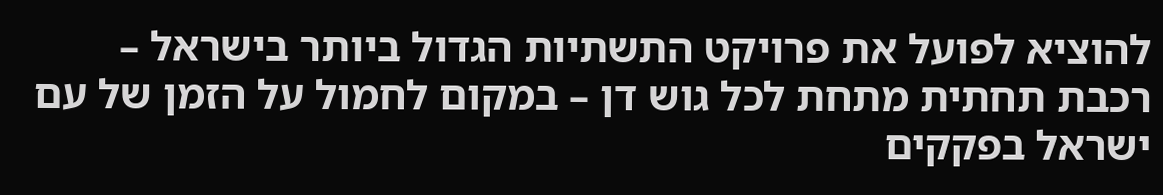להוציא לפועל את פרויקט התשתיות הגדול ביותר בישראל – רכבת תחתית מתחת לכל גוש דן – במקום לחמול על הזמן של עם ישראל בפקקים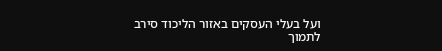ועל בעלי העסקים באזור הליכוד סירב לתמוך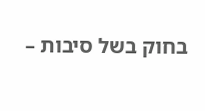בחוק בשל סיבות –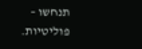תנחשו – פוליטיות.